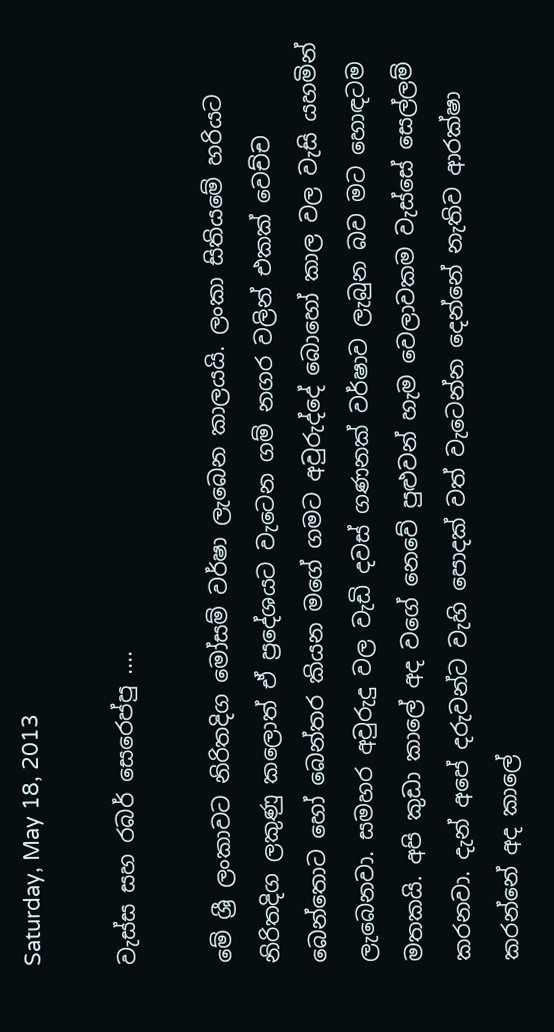Saturday, May 18, 2013

වැස්ස සහ රබර් සෙරෙප්පු ....

මේ ශ්‍රී ලංකාවට නිරිතදිග මෝසම් වර්ෂා ලැබෙන කාලයයි. ලංකා සිතියමේ හරියට නිරිතදිග ලකුණු කලොත් ඒ ප්‍රදේශයට වැටෙන ගම් නගර වලින් එකක් වෙච්ච බෙන්තොට හෝ බෙන්තර කියන මගේ ගමට අවුරුද්දේ බොහෝ කාල වල වැසි යහමින් ලැබෙනවා. සමහර අවුරුදු වල වැඩි දවස් ගණනක් වර්ෂාව ලැබුන බව මට හොඳටම මතකයි. අපි කුඩා කාලේ අද වගේ නෙවේ පුළුවන් හැම වෙලාවකම වැස්සේ සෙල්ලම් කරනවා. දැන් අපේ දරුවන්ට වැහි පොදක් වත් වැටෙන්න දෙන්නේ නැතිව ආරක්ෂා කරන්නේ අද කාලේ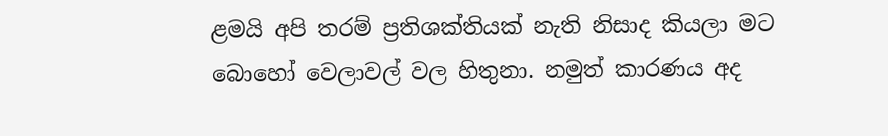ළමයි අපි තරම් ප්‍රතිශක්තියක් නැති නිසාද කියලා මට බොහෝ වෙලාවල් වල හිතුනා. නමුත් කාරණය අද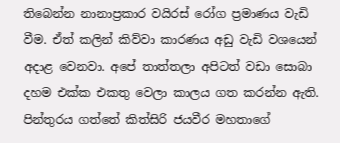තිබෙන්න නානාප්‍රකාර වයිරස් රෝග ප්‍රමාණය වැඩි වීම. ඒත් කලින් කිව්වා කාරණය අඩු වැඩි වශයෙන් අදාළ වෙනවා. අපේ තාත්තලා අපිටත් වඩා සොබා දහම එක්ක එකතු වෙලා කාලය ගත කරන්න ඇති.
පින්තුරය ගත්තේ කිත්සිරි ජයවීර මහතාගේ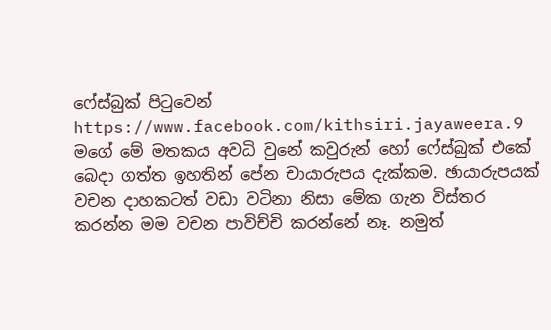ෆේස්බුක් පිටුවෙන්
https://www.facebook.com/kithsiri.jayaweera.9
මගේ මේ මතකය අවධි වුනේ කවුරුන් හෝ ෆේස්බුක් එකේ බෙදා ගත්ත ඉහතින් පේන චායාරුපය දැක්කම. ඡායාරුපයක් වචන දාහකටත් වඩා වටිනා නිසා මේක ගැන විස්තර කරන්න මම වචන පාවිච්චි කරන්නේ නෑ. නමුත්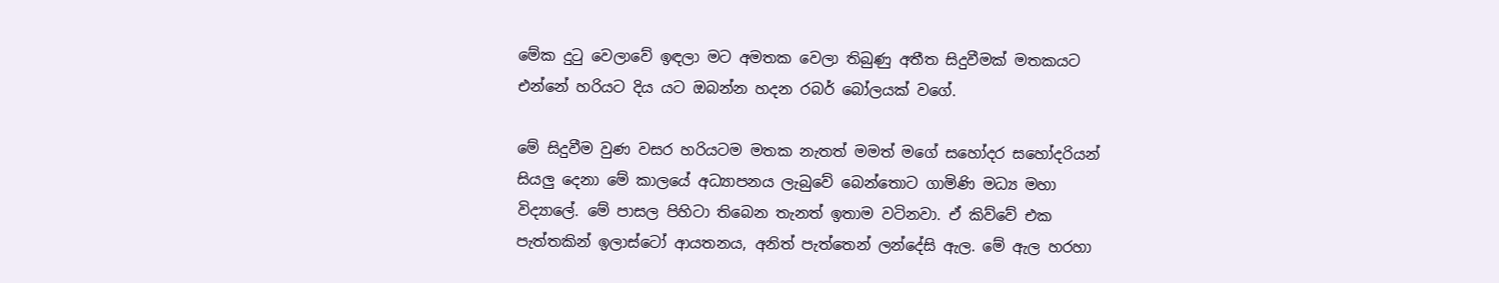මේක දුටු වෙලාවේ ඉඳලා මට අමතක වෙලා තිබුණු අතීත සිදුවීමක් මතකයට එන්නේ හරියට දිය යට ඔබන්න හදන රබර් බෝලයක් වගේ.

මේ සිදුවීම වුණ වසර හරියටම මතක නැතත් මමත් මගේ සහෝදර සහෝදරියන් සියලු දෙනා මේ කාලයේ අධ්‍යාපනය ලැබුවේ බෙන්තොට ගාමිණි මධ්‍ය මහා විද්‍යාලේ. මේ පාසල පිහිටා තිබෙන තැනත් ඉතාම වටිනවා. ඒ කිව්වේ එක පැත්තකින් ඉලාස්ටෝ ආයතනය, අනිත් පැත්තෙන් ලන්දේසි ඇල. මේ ඇල හරහා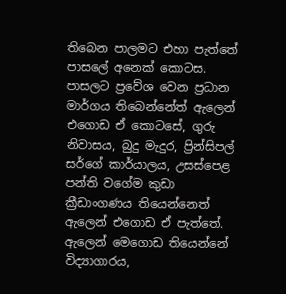තිබෙන පාලමට එහා පැත්තේ  පාසලේ අනෙක් කොටස. පාසලට ප්‍රවේශ වෙන ප්‍රධාන මාර්ගය තිබෙන්නේත් ඇලෙන් එගොඩ ඒ කොටසේ, ගුරු නිවාසය, බුදු මැදුර, ප්‍රින්සිපල් සර්ගේ කාර්යාලය, උසස්පෙළ පන්ති වගේම කුඩා ක්‍රීඩාංගණය තියෙන්නෙත් ඇලෙන් එගොඩ ඒ පැත්තේ. ඇලෙන් මෙගොඩ තියෙන්නේ විද්‍යාගාරය,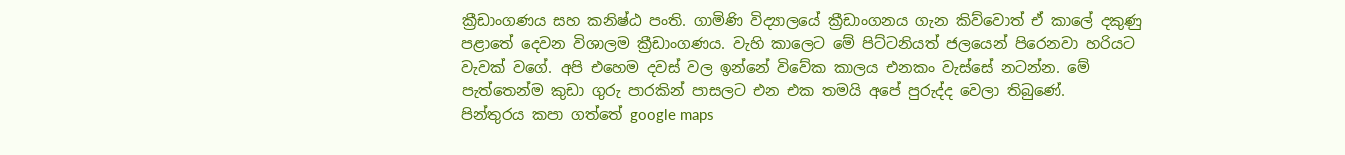ක්‍රීඩාංගණය සහ කනිෂ්ඨ පංති. ගාමිණි විද්‍යාලයේ ක්‍රීඩාංගනය ගැන කිව්වොත් ඒ කාලේ දකුණු පළාතේ දෙවන විශාලම ක්‍රීඩාංගණය. වැහි කාලෙට මේ පිට්ටනියත් ජලයෙන් පිරෙනවා හරියට වැවක් වගේ. අපි එහෙම දවස් වල ඉන්නේ විවේක කාලය එනකං වැස්සේ නටන්න. මේ පැත්තෙන්ම කුඩා ගුරු පාරකින් පාසලට එන එක තමයි අපේ පුරුද්ද වෙලා තිබුණේ.
පින්තුරය කපා ගත්තේ google maps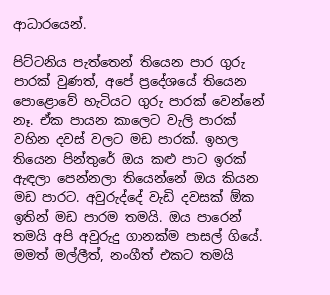ආධාරයෙන්.

පිට්ටනිය පැත්තෙන් තියෙන පාර ගුරු පාරක් වුණත්, අපේ ප්‍රදේශයේ තියෙන පොළොවේ හැටියට ගුරු පාරක් වෙන්නේ නෑ. ඒක පායන කාලෙට වැලි පාරක් වහින දවස් වලට මඩ පාරක්. ඉහල තියෙන පින්තුරේ ඔය කළු පාට ඉරක් ඇඳලා පෙන්නලා තියෙන්නේ ඔය කියන මඩ පාරට. අවුරුද්දේ වැඩි දවසක් ඕක ඉතින් මඩ පාරම තමයි. ඔය පාරෙන් තමයි අපි අවුරුදු ගානක්ම පාසල් ගියේ. මමත් මල්ලීත්, නංගීත් එකට තමයි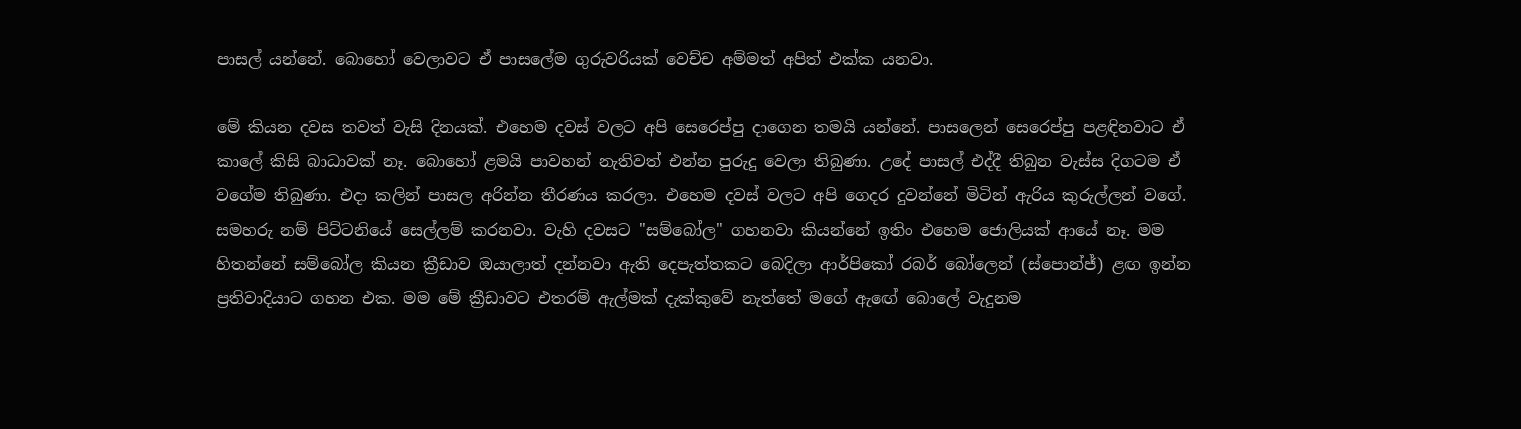පාසල් යන්නේ. බොහෝ වෙලාවට ඒ පාසලේම ගුරුවරියක් වෙච්ච අම්මත් අපිත් එක්ක යනවා.

මේ කියන දවස තවත් වැසි දිනයක්. එහෙම දවස් වලට අපි සෙරෙප්පු දාගෙන තමයි යන්නේ. පාසලෙන් සෙරෙප්පු පළඳිනවාට ඒ කාලේ කිසි බාධාවක් නෑ. බොහෝ ළමයි පාවහන් නැතිවත් එන්න පුරුදු වෙලා තිබුණා. උදේ පාසල් එද්දී තිබුන වැස්ස දිගටම ඒ වගේම තිබුණා. එදා කලින් පාසල අරින්න තීරණය කරලා. එහෙම දවස් වලට අපි ගෙදර දුවන්නේ මිටින් ඇරිය කුරුල්ලන් වගේ. සමහරු නම් පිට්ටනියේ සෙල්ලම් කරනවා. වැහි දවසට "සම්බෝල" ගහනවා කියන්නේ ඉතිං එහෙම ජොලියක් ආයේ නෑ. මම හිතන්නේ සම්බෝල කියන ක්‍රීඩාව ඔයාලාත් දන්නවා ඇති දෙපැත්තකට බෙදිලා ආර්පිකෝ රබර් බෝලෙන් (ස්පොන්ජ්) ළඟ ඉන්න ප්‍රතිවාදියාට ගහන එක. මම මේ ක්‍රීඩාවට එතරම් ඇල්මක් දැක්කුවේ නැත්තේ මගේ ඇඟේ බොලේ වැදුනම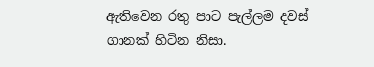ඇතිවෙන රතු පාට පැල්ලම දවස් ගානක් හිටින නිසා.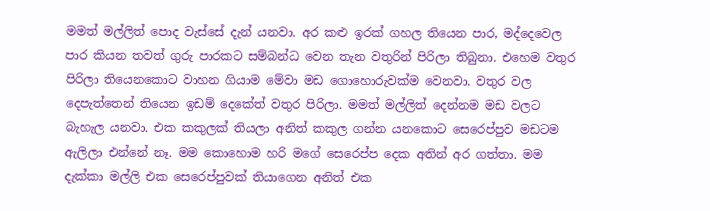මමත් මල්ලිත් පොද වැස්සේ දැන් යනවා. අර කළු ඉරක් ගහල තියෙන පාර, මද්දෙවෙල පාර කියන තවත් ගුරු පාරකට සම්බන්ධ වෙන තැන වතුරින් පිරිලා තිබුනා. එහෙම වතුර පිරිලා තියෙනකොට වාහන ගියාම මේවා මඩ ගොහොරුවක්ම වෙනවා. වතුර වල දෙපැත්තෙන් තියෙන ඉඩම් දෙකේත් වතුර පිරිලා. මමත් මල්ලිත් දෙන්නම මඩ වලට බැහැල යනවා. එක කකුලක් තියලා අනිත් කකුල ගන්න යනකොට සෙරෙප්පුව මඩටම ඇලිලා එන්නේ නෑ. මම කොහොම හරි මගේ සෙරෙප්ප දෙක අතින් අර ගත්තා. මම දැක්කා මල්ලි එක සෙරෙප්පුවක් තියාගෙන අනිත් එක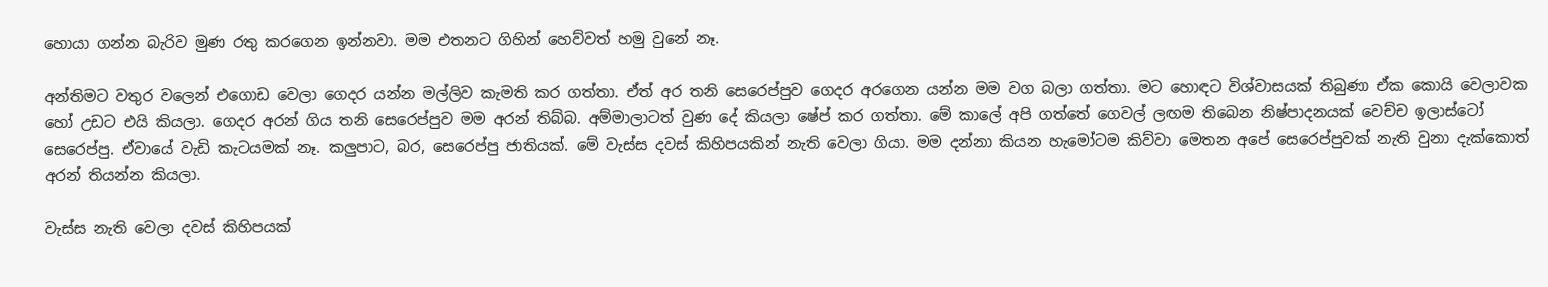හොයා ගන්න බැරිව මුණ රතු කරගෙන ඉන්නවා. මම එතනට ගිහින් හෙව්වත් හමු වුනේ නෑ.

අන්තිමට වතුර වලෙන් එගොඩ වෙලා ගෙදර යන්න මල්ලිව කැමති කර ගත්තා. ඒත් අර තනි සෙරෙප්පුව ගෙදර අරගෙන යන්න මම වග බලා ගත්තා. මට හොඳට විශ්වාසයක් තිබුණා ඒක කොයි වෙලාවක හෝ උඩට එයි කියලා. ගෙදර අරන් ගිය තනි සෙරෙප්පුව මම අරන් තිබ්බ. අම්මාලාටත් වුණ දේ කියලා ෂේප් කර ගත්තා. මේ කාලේ අපි ගත්තේ ගෙවල් ලඟම තිබෙන නිෂ්පාදනයක් වෙච්ච ඉලාස්ටෝ සෙරෙප්පු. ඒවායේ වැඩි කැටයමක් නෑ. කලුපාට, බර, සෙරෙප්පු ජාතියක්. මේ වැස්ස දවස් කිහිපයකින් නැති වෙලා ගියා. මම දන්නා කියන හැමෝටම කිව්වා මෙතන අපේ සෙරෙප්පුවක් නැති වුනා දැක්කොත් අරන් තියන්න කියලා.

වැස්ස නැති වෙලා දවස් කිහිපයක්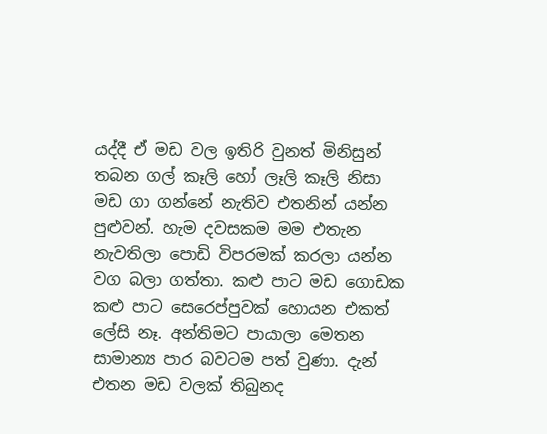යද්දී ඒ මඩ වල ඉතිරි වුනත් මිනිසුන් තබන ගල් කෑලි හෝ ලෑලි කෑලි නිසා මඩ ගා ගන්නේ නැතිව එතනින් යන්න පුළුවන්. හැම දවසකම මම එතැන නැවතිලා පොඩි විපරමක් කරලා යන්න වග බලා ගත්තා. කළු පාට මඩ ගොඩක කළු පාට සෙරෙප්පුවක් හොයන එකත් ලේසි නෑ. අන්තිමට පායාලා මෙතන සාමාන්‍ය පාර බවටම පත් වුණා. දැන් එතන මඩ වලක් තිබුනද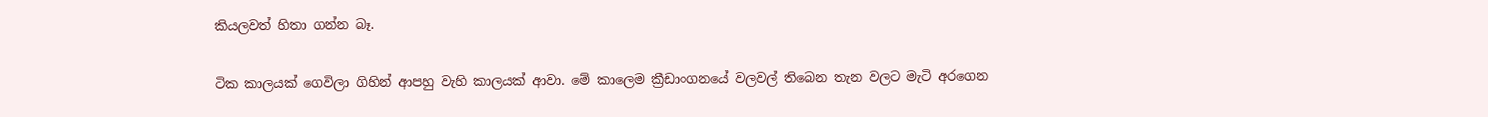කියලවත් හිතා ගන්න බෑ.

ටික කාලයක් ගෙවිලා ගිහින් ආපහු වැහි කාලයක් ආවා. මේ කාලෙම ක්‍රීඩාංගනයේ වලවල් තිබෙන තැන වලට මැටි අරගෙන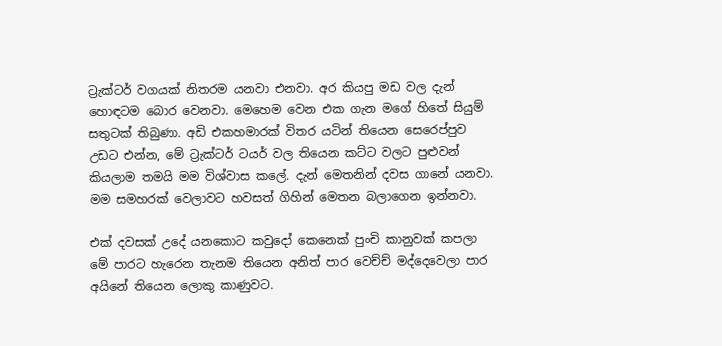ට්‍රැක්ටර් වගයක් නිතරම යනවා එනවා. අර කියපු මඩ වල දැන් හොඳටම බොර වෙනවා. මෙහෙම වෙන එක ගැන මගේ හිතේ සියුම් සතුටක් තිබුණා. අඩි එකහමාරක් විතර යටින් තියෙන සෙරෙප්පුව උඩට එන්න, මේ ට්‍රැක්ටර් ටයර් වල තියෙන කට්ට වලට පුළුවන් කියලාම තමයි මම විශ්වාස කලේ. දැන් මෙතනින් දවස ගානේ යනවා. මම සමහරක් වෙලාවට හවසත් ගිහින් මෙතන බලාගෙන ඉන්නවා.

එක් දවසක් උදේ යනකොට කවුදෝ කෙනෙක් පුංචි කානුවක් කපලා මේ පාරට හැරෙන තැනම තියෙන අනිත් පාර වෙච්ච් මද්දෙවෙලා පාර අයිනේ තියෙන ලොකු කාණුවට.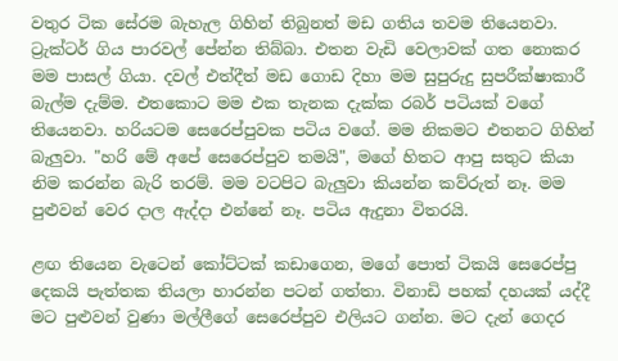වතුර ටික සේරම බැහැල ගිහින් තිබුනත් මඩ ගතිය තවම තියෙනවා. ට්‍රැක්ටර් ගිය පාරවල් පේන්න තිබ්බා. එතන වැඩි වෙලාවක් ගත නොකර මම පාසල් ගියා. දවල් එත්දීත් මඩ ගොඩ දිහා මම සුපුරුදු සුපරීක්ෂාකාරී බැල්ම දැම්ම. එතකොට මම එක තැනක දැක්ක රබර් පටියක් වගේ තියෙනවා. හරියටම සෙරෙප්පුවක පටිය වගේ. මම නිකමට එතනට ගිහින් බැලුවා. "හරි මේ අපේ සෙරෙප්පුව තමයි", මගේ හිතට ආපු සතුට කියා නිම කරන්න බැරි තරම්. මම වටපිට බැලුවා කියන්න කව්රුත් නෑ. මම පුළුවන් වෙර දාල ඇද්දා එන්නේ නෑ. පටිය ඇදුනා විතරයි.

ළඟ තියෙන වැටෙන් කෝට්ටක් කඩාගෙන, මගේ පොත් ටිකයි සෙරෙප්පු දෙකයි පැත්තක තියලා හාරන්න පටන් ගත්තා. විනාඩි පහක් දහයක් යද්දී මට පුළුවන් වුණා මල්ලීගේ සෙරෙප්පුව එලියට ගන්න. මට දැන් ගෙදර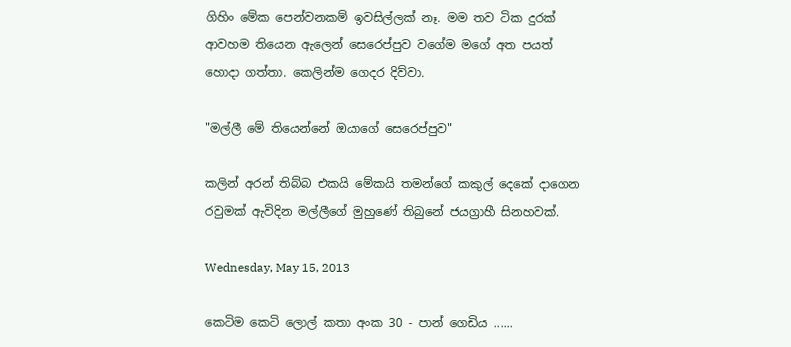ගිහිං මේක පෙන්වනකම් ඉවසිල්ලක් නෑ. මම තව ටික දුරක් ආවහම තියෙන ඇලෙන් සෙරෙප්පුව වගේම මගේ අත පයත් හොදා ගත්තා. කෙලින්ම ගෙදර දිව්වා.

"මල්ලී මේ තියෙන්නේ ඔයාගේ සෙරෙප්පුව"

කලින් අරන් තිබ්බ එකයි මේකයි තමන්ගේ කකුල් දෙකේ දාගෙන රවුමක් ඇවිදින මල්ලීගේ මුහුණේ තිබුනේ ජයග්‍රාහී සිනහවක්.

Wednesday, May 15, 2013

කෙටිම කෙටි ලොල් කතා අංක 30 - පාන් ගෙඩිය ......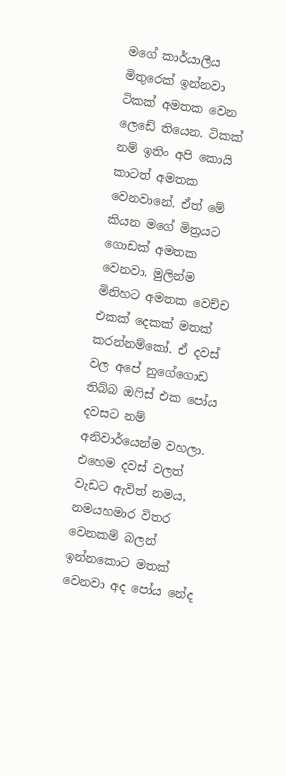මගේ කාර්යාලීය මිතුරෙක් ඉන්නවා ටිකක් අමතක වෙන ලෙඩේ තියෙන. ටිකක් නම් ඉතිං අපි කොයි කාටත් අමතක වෙනවානේ. ඒත් මේ කියන මගේ මිත්‍රයට ගොඩක් අමතක වෙනවා. මුලින්ම මිනිහට අමතක වෙච්ච එකක් දෙකක් මතක් කරන්නම්කෝ. ඒ දවස් වල අපේ නුගේගොඩ තිබ්බ ඔෆිස් එක පෝය දවසට නම් අනිවාර්යෙන්ම වහලා. එහෙම දවස් වලත් වැඩට ඇවිත් නමය, නමයහමාර විතර වෙනකම් බලන් ඉන්නකොට මතක් වෙනවා අද පෝය නේද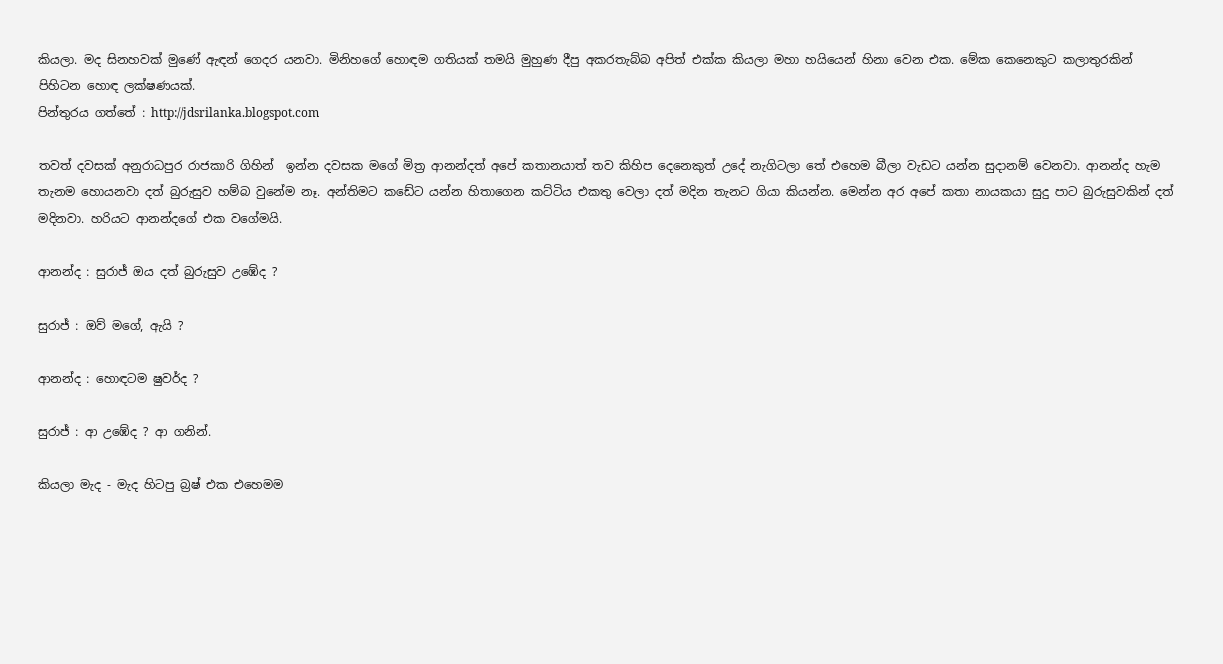කියලා. මද සිනහවක් මුණේ ඇඳන් ගෙදර යනවා. මිනිහගේ හොඳම ගතියක් තමයි මුහුණ දීපු අකරතැබ්බ අපිත් එක්ක කියලා මහා හයියෙන් හිනා වෙන එක. මේක කෙනෙකුට කලාතුරකින් පිහිටන හොඳ ලක්ෂණයක්.
පින්තුරය ගත්තේ : http://jdsrilanka.blogspot.com

තවත් දවසක් අනුරාධපුර රාජකාරි ගිහින්  ඉන්න දවසක මගේ මිත්‍ර ආනන්දත් අපේ කතානයාත් තව කිහිප දෙනෙකුත් උදේ නැගිටලා තේ එහෙම බීලා වැඩට යන්න සුදානම් වෙනවා. ආනන්ද හැම තැනම හොයනවා දත් බුරුසුව හම්බ වුනේම නෑ. අන්තිමට කඩේට යන්න හිතාගෙන කට්ටිය එකතු වෙලා දත් මදින තැනට ගියා කියන්න. මෙන්න අර අපේ කතා නායකයා සුදු පාට බුරුසුවකින් දත් මදිනවා. හරියට ආනන්දගේ එක වගේමයි.

ආනන්ද : සුරාජ් ඔය දත් බුරුසුව උඹේද ?

සුරාජ් : ඔව් මගේ, ඇයි ?

ආනන්ද : හොඳටම ෂුවර්ද ?

සුරාජ් : ආ උඹේද ? ආ ගනින්.

කියලා මැද - මැද හිටපු බ්‍රෂ් එක එහෙමම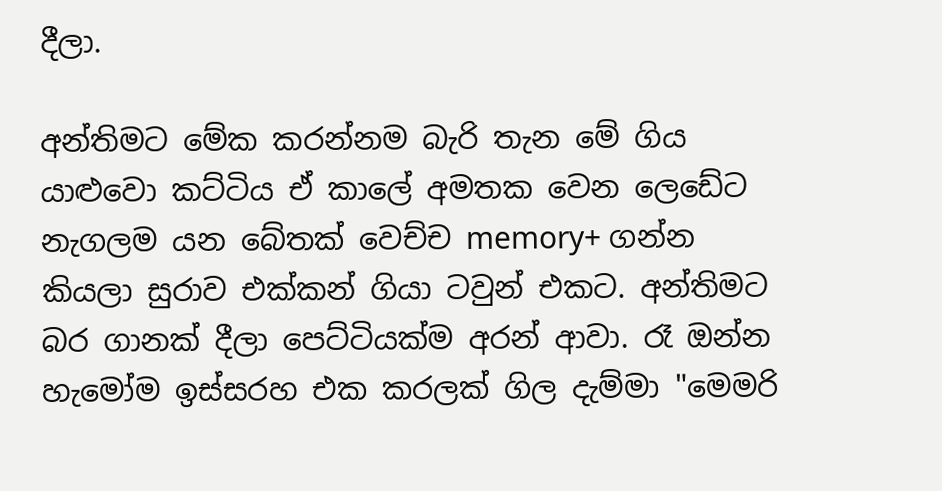දීලා.

අන්තිමට මේක කරන්නම බැරි තැන මේ ගිය යාළුවො කට්ටිය ඒ කාලේ අමතක වෙන ලෙඩේට නැගලම යන බේතක් වෙච්ච memory+ ගන්න කියලා සුරාව එක්කන් ගියා ටවුන් එකට. අන්තිමට බර ගානක් දීලා පෙට්ටියක්ම අරන් ආවා. රෑ ඔන්න හැමෝම ඉස්සරහ එක කරලක් ගිල දැම්මා "මෙමරි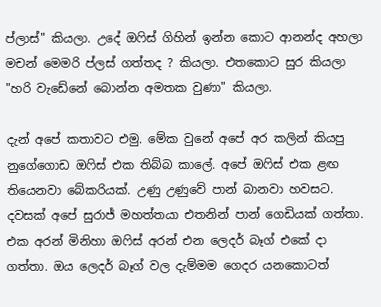ප්ලාස්" කියලා. උදේ ඔෆිස් ගිහින් ඉන්න කොට ආනන්ද අහලා මචන් මෙමරි ප්ලස් ගත්තද ? කියලා. එතකොට සුර කියලා "හරි වැඩේනේ බොන්න අමතක වුණා" කියලා.

දැන් අපේ කතාවට එමු. මේක වුනේ අපේ අර කලින් කියපු නුගේගොඩ ඔෆිස් එක තිබ්බ කාලේ. අපේ ඔෆිස් එක ළඟ තියෙනවා බේකරියක්. උණු උණුවේ පාන් බානවා හවසට. දවසක් අපේ සුරාජ් මහත්තයා එතනින් පාන් ගෙඩියක් ගත්තා. එක අරන් මිනිහා ඔෆිස් අරන් එන ලෙදර් බෑග් එකේ දා ගත්තා. ඔය ලෙදර් බෑග් වල දැම්මම ගෙදර යනකොටත්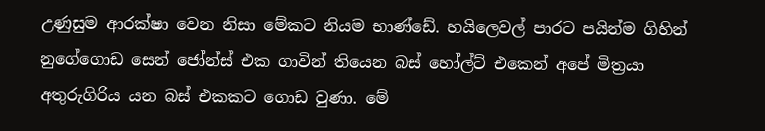උණුසුම ආරක්ෂා වෙන නිසා මේකට නියම භාණ්ඩේ. හයිලෙවල් පාරට පයින්ම ගිහින් නුගේගොඩ සෙන් ජෝන්ස් එක ගාවින් තියෙන බස් හෝල්ට් එකෙන් අපේ මිත්‍රයා අතුරුගිරිය යන බස් එකකට ගොඩ වුණා. මේ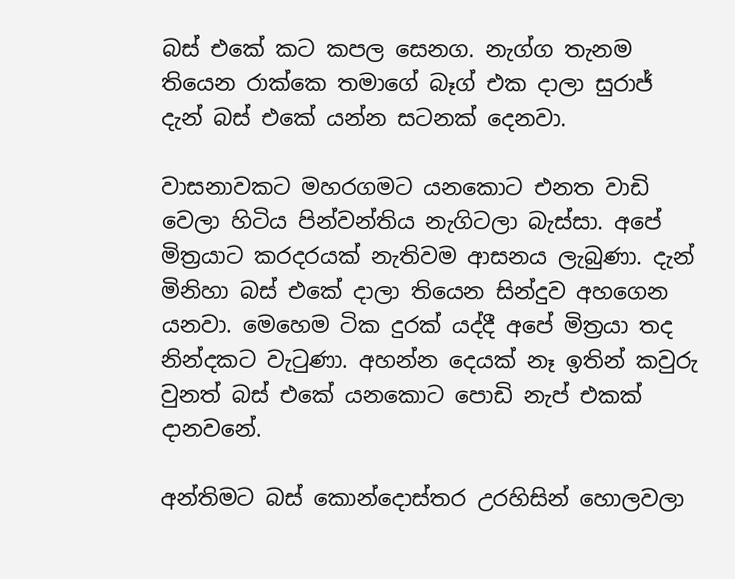බස් එකේ කට කපල සෙනග. නැග්ග තැනම තියෙන රාක්කෙ තමාගේ බෑග් එක දාලා සුරාජ් දැන් බස් එකේ යන්න සටනක් දෙනවා.

වාසනාවකට මහරගමට යනකොට එනත වාඩි වෙලා හිටිය පින්වන්තිය නැගිටලා බැස්සා. අපේ මිත්‍රයාට කරදරයක් නැතිවම ආසනය ලැබුණා. දැන් මිනිහා බස් එකේ දාලා තියෙන සින්දුව අහගෙන යනවා. මෙහෙම ටික දුරක් යද්දී අපේ මිත්‍රයා තද නින්දකට වැටුණා. අහන්න දෙයක් නෑ ඉතින් කවුරු වුනත් බස් එකේ යනකොට පොඩි නැප් එකක් දානවනේ.

අන්තිමට බස් කොන්දොස්තර උරහිසින් හොලවලා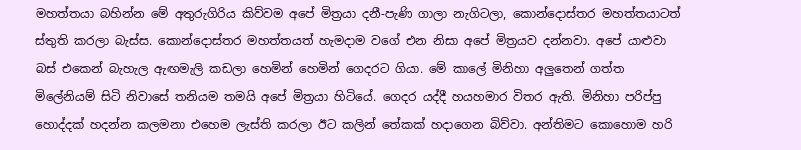මහත්තයා බහින්න මේ අතුරුගිරිය කිව්වම අපේ මිත්‍රයා දනී-පැණි ගාලා නැගිටලා, කොන්දොස්තර මහත්තයාටත් ස්තුති කරලා බැස්ස. කොන්දොස්තර මහත්තයත් හැමදාම වගේ එන නිසා අපේ මිත්‍රයව දන්නවා. අපේ යාළුවා බස් එකෙන් බැහැල ඇඟමැලි කඩලා හෙමින් හෙමින් ගෙදරට ගියා. මේ කාලේ මිනිහා අලුතෙන් ගත්ත මිලේනියම් සිටි නිවාසේ තනියම තමයි අපේ මිත්‍රයා හිටියේ. ගෙදර යද්දී හයහමාර විතර ඇති. මිනිහා පරිප්පු හොද්දක් හදන්න කලමනා එහෙම ලැස්ති කරලා ඊට කලින් තේකක් හදාගෙන බිව්වා. අන්තිමට කොහොම හරි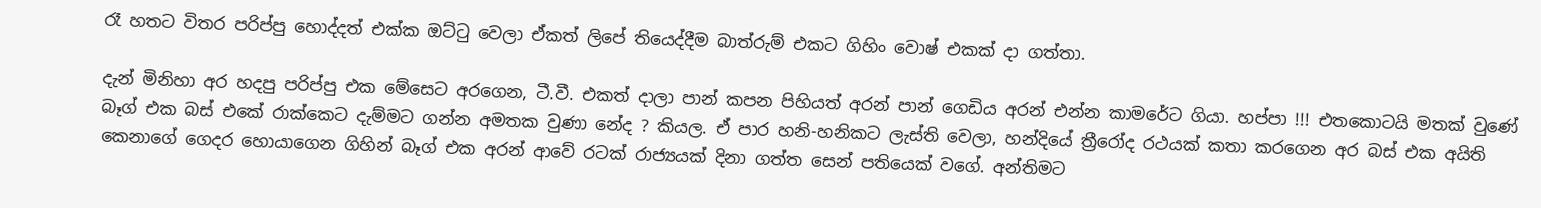රෑ හතට විතර පරිප්පු හොද්දත් එක්ක ඔට්ටු වෙලා ඒකත් ලිපේ තියෙද්දීම බාත්රුම් එකට ගිහිං වොෂ් එකක් දා ගත්තා.

දැන් මිනිහා අර හදපු පරිප්පු එක මේසෙට අරගෙන, ටී.වී. එකත් දාලා පාන් කපන පිහියත් අරන් පාන් ගෙඩිය අරන් එන්න කාමරේට ගියා. හප්පා !!! එතකොටයි මතක් වුණේ බෑග් එක බස් එකේ රාක්කෙට දැම්මට ගන්න අමතක වුණා නේද ? කියල. ඒ පාර හනි-හනිකට ලැස්ති වෙලා, හන්දියේ ත්‍රීරෝද රථයක් කතා කරගෙන අර බස් එක අයිති කෙනාගේ ගෙදර හොයාගෙන ගිහින් බෑග් එක අරන් ආවේ රටක් රාජ්‍යයක් දිනා ගත්ත සෙන් පතියෙක් වගේ. අන්තිමට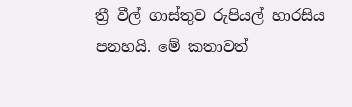ත්‍රී වීල් ගාස්තුව රුපියල් හාරසිය පනහයි. මේ කතාවත්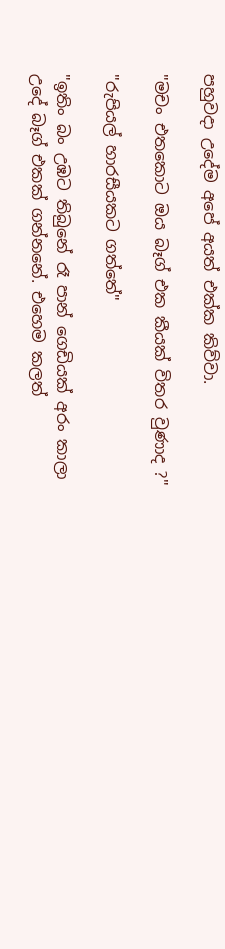පහුවදා උදේම අපේ අයත් එක්ක කිව්වා.

"මචං එතකොට ඔය බෑග් එක කීයක් විතර වුණාද ?"

"රුපියල් හාරසීයකට ගත්තේ"

"ඉතිං බං උඹට තිබුනේ රෑ පාන් ගෙඩියක් අරං කාලා උදේ බෑග් එකක් ගන්නනේ. එහෙම කලත්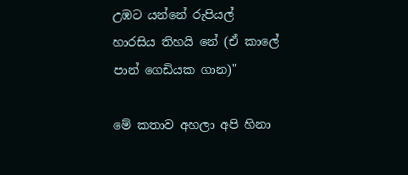උඹට යන්නේ රුපියල් හාරසිය තිහයි නේ (ඒ කාලේ පාන් ගෙඩියක ගාන)"

මේ කතාව අහලා අපි හිනා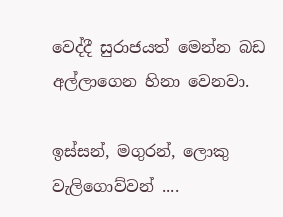වෙද්දී සුරාජයත් මෙන්න බඩ අල්ලාගෙන හිනා වෙනවා.

ඉස්සන්, මගුරන්, ලොකු වැලිගොව්වන් ....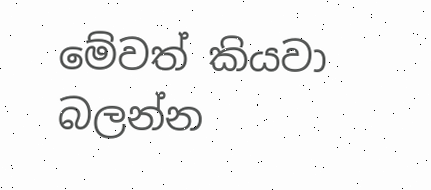මේවත් කියවා බලන්න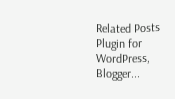Related Posts Plugin for WordPress, Blogger...